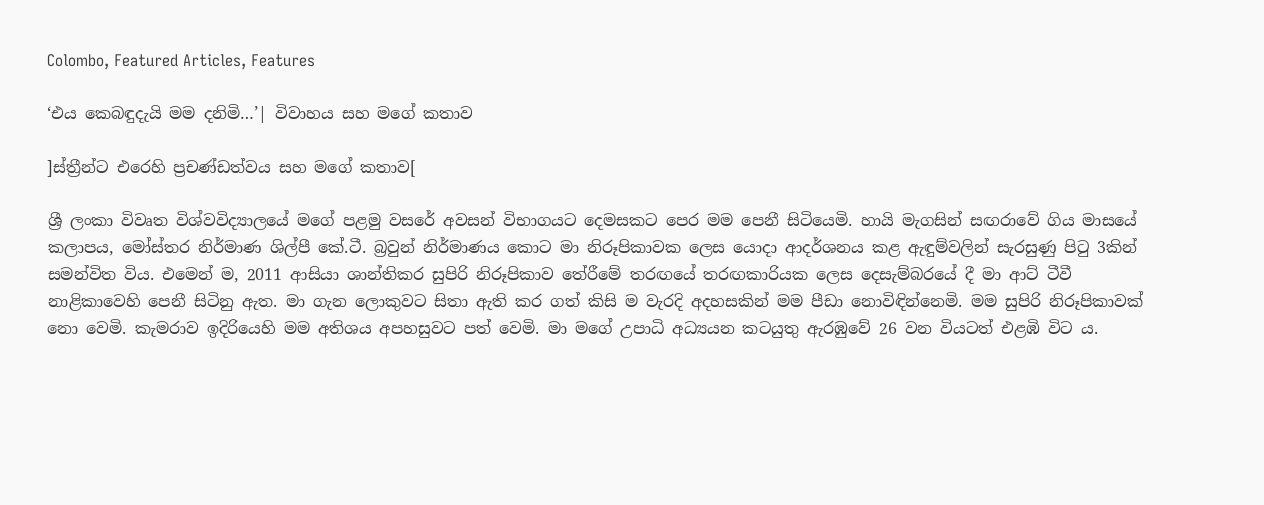Colombo, Featured Articles, Features

‘එය කෙබඳුදැයි මම දනිමි…’| විවාහය සහ මගේ කතාව

]ස්ත්‍රීන්ට එරෙහි ප්‍රචණ්ඩත්වය සහ මගේ කතාව[

ශ්‍රී ලංකා විවෘත විශ්වවිද්‍යාලයේ මගේ පළමු වසරේ අවසන් විභාගයට දෙමසකට පෙර මම පෙනී සිටියෙමි. හායි මැගසින් සඟරාවේ ගිය මාසයේ කලාපය, මෝස්තර නිර්මාණ ශිල්පී කේ.ටී. බ්‍රවුන් නිර්මාණය කොට මා නිරූපිකාවක ලෙස යොදා ආදර්ශනය කළ ඇඳුම්වලින් සැරසුණු පිටු 3කින් සමන්විත විය. එමෙන් ම, 2011 ආසියා ශාන්තිකර සුපිරි නිරූපිකාව තේරීමේ තරඟයේ තරඟකාරියක ලෙස දෙසැම්බරයේ දී මා ආට් ටීවී නාළිකාවෙහි පෙනී සිටිනු ඇත. මා ගැන ලොකුවට සිතා ඇති කර ගත් කිසි ම වැරදි අදහසකින් මම පීඩා නොවිඳින්නෙමි. මම සුපිරි නිරූපිකාවක් නො වෙමි. කැමරාව ඉදිරියෙහි මම අතිශය අපහසුවට පත් වෙමි. මා මගේ උපාධි අධ්‍යයන කටයුතු ඇරඹුවේ 26 වන වියටත් එළඹි විට ය.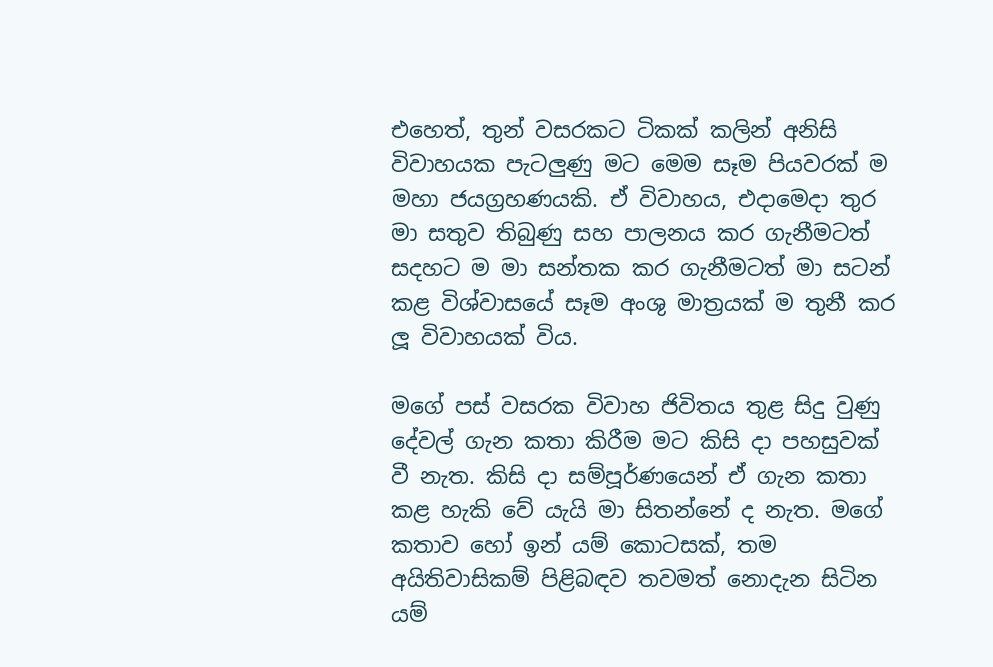එහෙත්, තුන් වසරකට ටිකක් කලින් අනිසි විවාහයක පැටලුණු මට මෙම සෑම පියවරක් ම මහා ජයග්‍රහණයකි. ඒ විවාහය, එදාමෙදා තුර මා සතුව තිබුණු සහ පාලනය කර ගැනීමටත් සදහට ම මා සන්තක කර ගැනීමටත් මා සටන් කළ විශ්වාසයේ සෑම අංශු මාත්‍රයක් ම තුනී කර ලූ විවාහයක් විය.

මගේ පස් වසරක විවාහ ජිවිතය තුළ සිදු වුණු දේවල් ගැන කතා කිරීම මට කිසි දා පහසුවක් වී නැත. කිසි දා සම්පූර්ණයෙන් ඒ ගැන කතා කළ හැකි වේ යැයි මා සිතන්නේ ද නැත. මගේ කතාව හෝ ඉන් යම් කොටසක්, තම අයිතිවාසිකම් පිළිබඳව තවමත් නොදැන සිටින යම්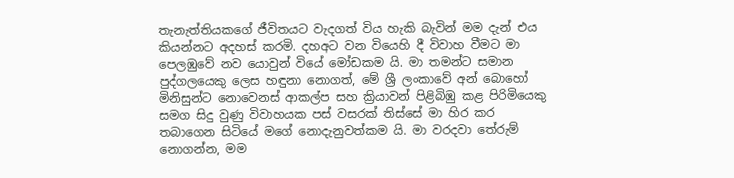තැනැත්තියකගේ ජීවිතයට වැදගත් විය හැකි බැවින් මම දැන් එය කියන්නට අදහස් කරමි. දහඅට වන වියෙහි දී විවාහ වීමට මා පෙලඹුවේ නව යොවුන් වියේ මෝඩකම යි. මා තමන්ට සමාන පුද්ගලයෙකු ලෙස හඳුනා නොගත්, මේ ශ්‍රී ලංකාවේ අන් බොහෝ මිනිසුන්ට නොවෙනස් ආකල්ප සහ ක්‍රියාවන් පිළිබිඹු කළ පිරිමියෙකු සමග සිදු වුණු විවාහයක පස් වසරක් තිස්සේ මා හිර කර තබාගෙන සිටියේ මගේ නොදැනුවත්කම යි. මා වරදවා තේරුම් නොගන්න, මම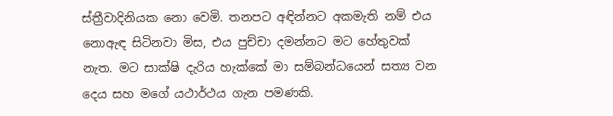ස්ත්‍රීවාදිනියක නො වෙමි. තනපට අඳින්නට අකමැති නම් එය නොඇඳ සිටිනවා මිස, එය පුච්චා දමන්නට මට හේතුවක් නැත. මට සාක්ෂි දැරිය හැක්කේ මා සම්බන්ධයෙන් සත්‍ය වන දෙය සහ මගේ යථාර්ථය ගැන පමණකි.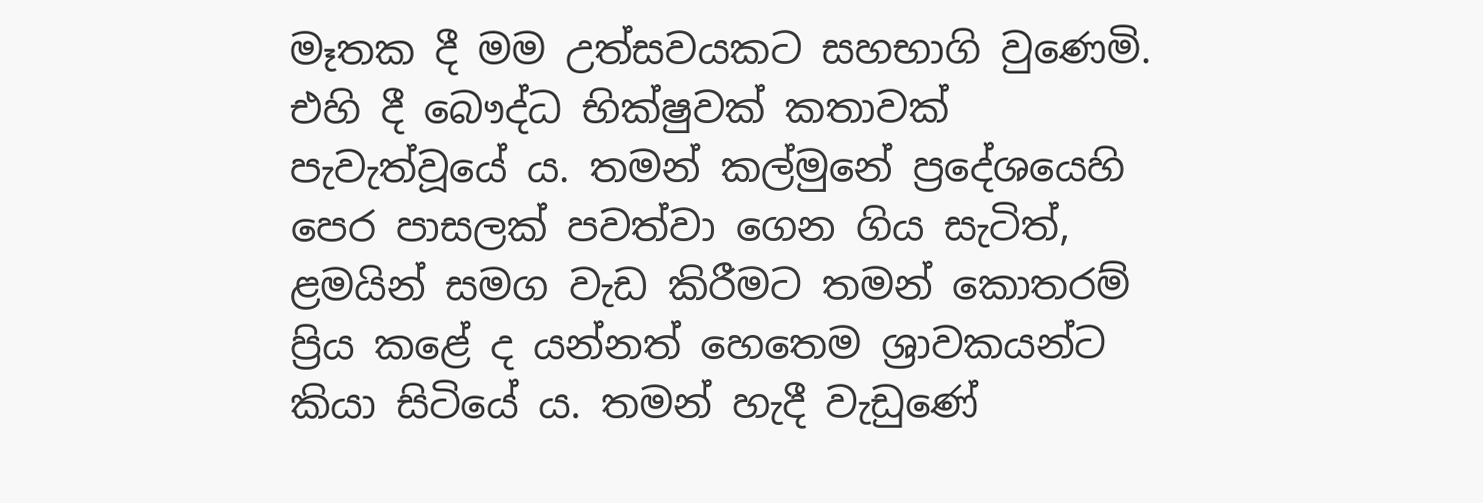මෑතක දී මම උත්සවයකට සහභාගි වුණෙමි. එහි දී බෞද්ධ භික්ෂුවක් කතාවක් පැවැත්වූයේ ය. තමන් කල්මුනේ ප්‍රදේශයෙහි පෙර පාසලක් පවත්වා ගෙන ගිය සැටිත්, ළමයින් සමග වැඩ කිරීමට තමන් කොතරම් ප්‍රිය කළේ ද යන්නත් හෙතෙම ශ්‍රාවකයන්ට කියා සිටියේ ය. තමන් හැදී වැඩුණේ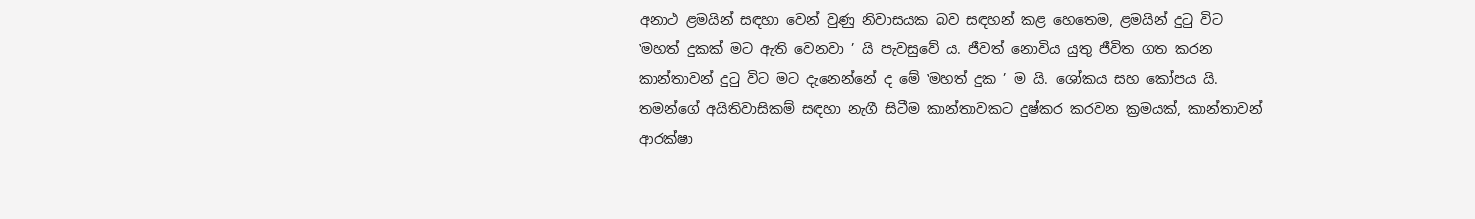අනාථ ළමයින් සඳහා වෙන් වුණු නිවාසයක බව සඳහන් කළ හෙතෙම, ළමයින් දුටු විට ‛මහත් දුකක් මට ඇති වෙනවා ’ යි පැවසුවේ ය. ජීවත් නොවිය යුතු ජීවිත ගත කරන කාන්තාවන් දුටු විට මට දැනෙන්නේ ද මේ ‛මහත් දුක ’ ම යි. ශෝකය සහ කෝපය යි. තමන්ගේ අයිතිවාසිකම් සඳහා නැගී සිටීම කාන්තාවකට දුෂ්කර කරවන ක්‍රමයක්, කාන්තාවන් ආරක්ෂා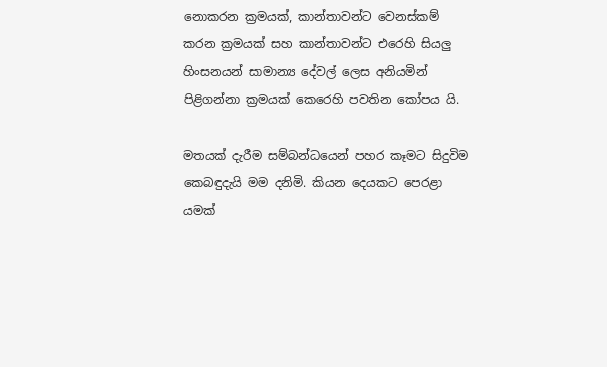නොකරන ක්‍රමයක්, කාන්තාවන්ට වෙනස්කම් කරන ක්‍රමයක් සහ කාන්තාවන්ට එරෙහි සියලු හිංසනයන් සාමාන්‍ය දේවල් ලෙස අනියමින් පිළිගන්නා ක්‍රමයක් කෙරෙහි පවතින කෝපය යි.

මතයක් දැරීම සම්බන්ධයෙන් පහර කෑමට සිදුවිම කෙබඳුදැයි මම දනිමි. කියන දෙයකට පෙරළා යමක්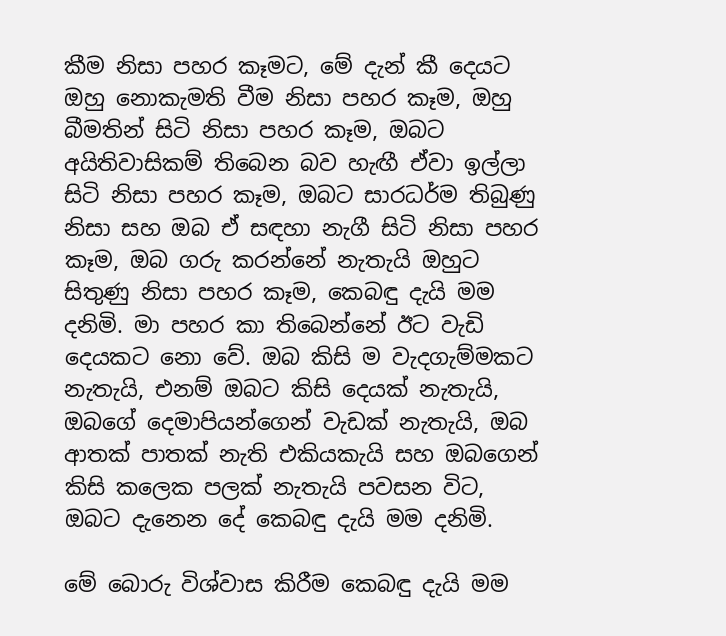කීම නිසා පහර කෑමට, මේ දැන් කී දෙයට ඔහු නොකැමති වීම නිසා පහර කෑම, ඔහු බීමතින් සිටි නිසා පහර කෑම, ඔබට අයිතිවාසිකම් තිබෙන බව හැඟී ඒවා ඉල්ලා සිටි නිසා පහර කෑම, ඔබට සාරධර්ම තිබුණු නිසා සහ ඔබ ඒ සඳහා නැගී සිටි නිසා පහර කෑම, ඔබ ගරු කරන්නේ නැතැයි ඔහුට සිතුණු නිසා පහර කෑම, කෙබඳු දැයි මම දනිමි. මා පහර කා තිබෙන්නේ ඊට වැඩි දෙයකට නො වේ. ඔබ කිසි ම වැදගැම්මකට නැතැයි, එනම් ඔබට කිසි දෙයක් නැතැයි, ඔබගේ දෙමාපියන්ගෙන් වැඩක් නැතැයි, ඔබ ආතක් පාතක් නැති එකියකැයි සහ ඔබගෙන් කිසි කලෙක පලක් නැතැයි පවසන විට, ඔබට දැනෙන දේ කෙබඳු දැයි මම දනිමි.

මේ බොරු විශ්වාස කිරීම කෙබඳු දැයි මම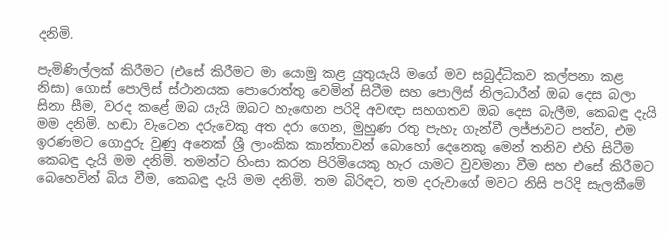දනිමි.

පැමිණිල්ලක් කිරීමට (එසේ කිරීමට මා යොමු කළ යුතුයැයි මගේ මව සබුද්ධිකව කල්පනා කළ නිසා) ගොස් පොලිස් ස්ථානයක පොරොත්තු වෙමින් සිටීම සහ පොලිස් නිලධාරීන් ඔබ දෙස බලා සිනා සීම, වරද කළේ ඔබ යැයි ඔබට හැඟෙන පරිදි අවඥා සහගතව ඔබ දෙස බැලීම, කෙබඳු දැයි මම දනිමි. හඬා වැටෙන දරුවෙකු අත දරා ගෙන, මුහුණ රතු පැහැ ගැන්වී ලජ්ජාවට පත්ව, එම ඉරණමට ගොදුරු වුණු අනෙක් ශ්‍රී ලාංකික කාන්තාවන් බොහෝ දෙනෙකු මෙන් තනිව එහි සිටීම කෙබඳු දැයි මම දනිමි. තමන්ට හිංසා කරන පිරිමියෙකු හැර යාමට වුවමනා වීම සහ එසේ කිරීමට බෙහෙවින් බිය වීම, කෙබඳු දැයි මම දනිමි. තම බිරිඳට, තම දරුවාගේ මවට නිසි පරිදි සැලකීමේ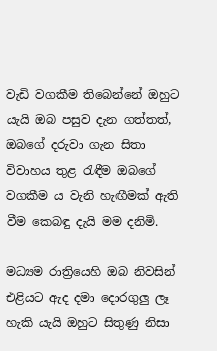වැඩි වගකීම තිබෙන්නේ ඔහුට යැයි ඔබ පසුව දැන ගත්තත්, ඔබගේ දරුවා ගැන සිතා විවාහය තුළ රැඳීම ඔබගේ වගකීම ය වැනි හැඟීමක් ඇති වීම කෙබඳු දැයි මම දනිමි.

මධ්‍යම රාත්‍රියෙහි ඔබ නිවසින් එළියට ඇද දමා දොරගුලු ලෑ හැකි යැයි ඔහුට සිතුණු නිසා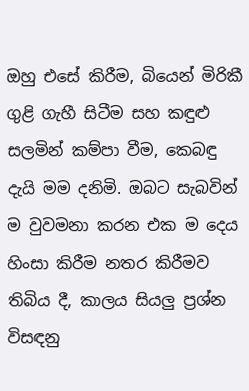ඔහු එසේ කිරීම, බියෙන් මිරිකී ගුළි ගැහී සිටීම සහ කඳුළු සලමින් කම්පා වීම, කෙබඳු දැයි මම දනිමි. ඔබට සැබවින් ම වුවමනා කරන එක ම දෙය හිංසා කිරීම නතර කිරීමව තිබිය දී, කාලය සියලු ප්‍රශ්න විසඳනු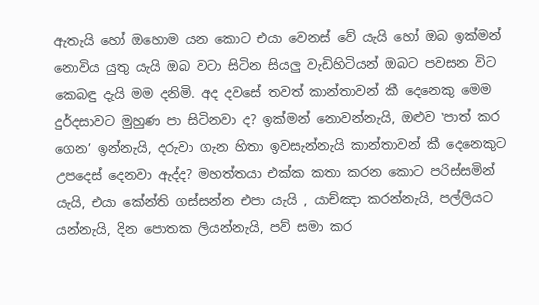ඇතැයි හෝ ඔහොම යන කොට එයා වෙනස් වේ යැයි හෝ ඔබ ඉක්මන් නොවිය යුතු යැයි ඔබ වටා සිටින සියලු වැඩිහිටියන් ඔබට පවසන විට කෙබඳු දැයි මම දනිමි. අද දවසේ තවත් කාන්තාවන් කී දෙනෙකු මෙම දුර්දසාවට මුහුණ පා සිටිනවා ද? ඉක්මන් නොවන්නැයි, ඔළුව ‛පාත් කර ගෙන’ ඉන්නැයි, දරුවා ගැන හිතා ඉවසැන්නැයි කාන්තාවන් කී දෙනෙකුට උපදෙස් දෙනවා ඇද්ද? මහත්තයා එක්ක කතා කරන කොට පරිස්සමින් යැයි, එයා කේන්ති ගස්සන්න එපා යැයි , යාච්ඤා කරන්නැයි, පල්ලියට යන්නැයි, දින පොතක ලියන්නැයි, පව් සමා කර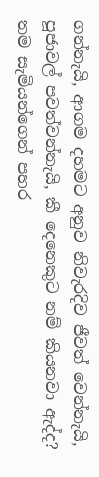ගන්නැයි, ආගම දහමට අනුව නිවැරදිව ජීවත් වෙන්නැයි, පූජාවල් පවත්වන්නැයි, කී දෙනෙකුට නම් කියනවා ඇද්ද? තම සැමියන්ගෙන් පහර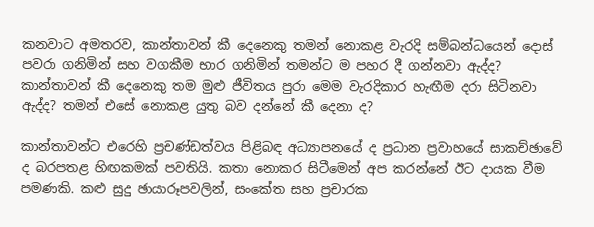කනවාට අමතරව, කාන්තාවන් කී දෙනෙකු තමන් නොකළ වැරදි සම්බන්ධයෙන් දොස් පවරා ගනිමින් සහ වගකීම භාර ගනිමින් තමන්ට ම පහර දී ගන්නවා ඇද්ද? කාන්තාවන් කී දෙනෙකු තම මුළු ජීවිතය පුරා මෙම වැරදිකාර හැඟීම දරා සිටිනවා ඇද්ද? තමන් එසේ නොකළ යුතු බව දන්නේ කී දෙනා ද?

කාන්තාවන්ට එරෙහි ප්‍රචණ්ඩත්වය පිළිබඳ අධ්‍යාපනයේ ද ප්‍රධාන ප්‍රවාහයේ සාකච්ඡාවේ ද බරපතළ හිඟකමක් පවතියි. කතා නොකර සිටීමෙන් අප කරන්නේ ඊට දායක වීම පමණකි. කළු සුදු ඡායාරූපවලින්, සංකේත සහ ප්‍රචාරක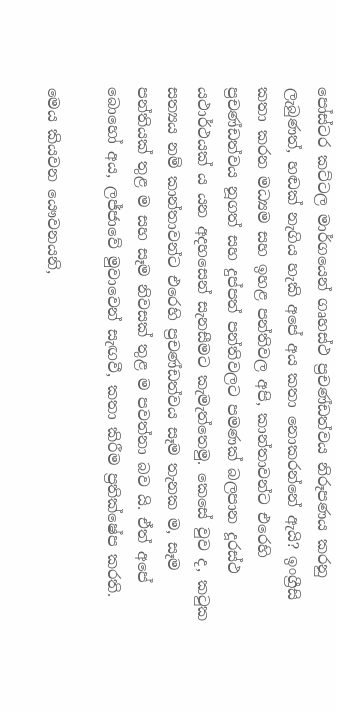පෝස්ටර කට්ටල මාර්ගයෙන් ගෘහස්ථ ප්‍රචණ්ඩත්වය නිරූපණය කරනු ලැබුණත්, හඬක් නැගිය හැකි අපේ අය කතා නොකරන්නේ ඇයි? ඉංග්‍රීසි කතා කරන මධ්‍යම සහ ඉහළ පන්තිවල අපි, කාන්තාවන්ට එරෙහි ප්‍රචණ්ඩත්වය නූගත් සහ දුප්පත් පන්තිවලට පමණක් බලපාන දූරස්ථ යථාර්ථයක් ය යන අදහසෙන් සැනසීමට කැමැත්තෙමු. කෙසේ වුව ද, කටුක සත්‍යය නම් කාන්තාවන්ට එරෙහි ප්‍රචණ්ඩත්වය සෑම තැනක ම, සෑම පන්තියක් තුළ ම සහ සෑම නිවසක් තුළ ම පවත්නා බව යි. ඒත් අපේ බොහෝ අය, ලජ්ජාවේ මුවාවෙන් සැඟවී, කතා කිරීම ප්‍රතික්ෂේප කරති.

මෙය කියවන යෞවනයනි,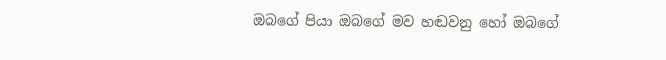ඔබගේ පියා ඔබගේ මව හඬවනු හෝ ඔබගේ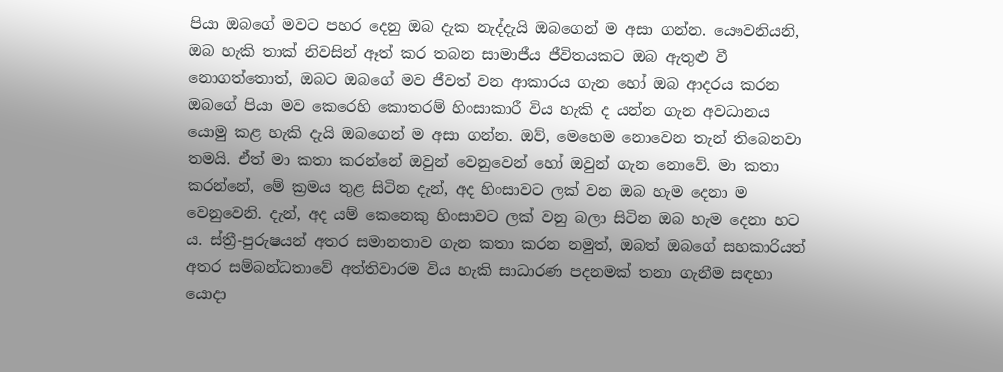පියා ඔබගේ මවට පහර දෙනු ඔබ දැක නැද්දැයි ඔබගෙන් ම අසා ගන්න. යෞවනියනි, ඔබ හැකි තාක් නිවසින් ඈත් කර තබන සාමාජීය ජීවිතයකට ඔබ ඇතුළු වී නොගත්තොත්, ඔබට ඔබගේ මව ජීවත් වන ආකාරය ගැන හෝ ඔබ ආදරය කරන ඔබගේ පියා මව කෙරෙහි කොතරම් හිංසාකාරී විය හැකි ද යන්න ගැන අවධානය යොමු කළ හැකි දැයි ඔබගෙන් ම අසා ගන්න. ඔව්, මෙහෙම නොවෙන තැන් තිබෙනවා තමයි. ඒත් මා කතා කරන්නේ ඔවුන් වෙනුවෙන් හෝ ඔවුන් ගැන නොවේ. මා කතා කරන්නේ, මේ ක්‍රමය තුළ සිටින දැන්, අද හිංසාවට ලක් වන ඔබ හැම දෙනා ම වෙනුවෙනි. දැන්, අද යම් කෙනෙකු හිංසාවට ලක් වනු බලා සිටින ඔබ හැම දෙනා හට ය. ස්ත්‍රී-පුරුෂයන් අතර සමානතාව ගැන කතා කරන නමුත්, ඔබත් ඔබගේ සහකාරියත් අතර සම්බන්ධතාවේ අත්තිවාරම විය හැකි සාධාරණ පදනමක් තනා ගැනීම සඳහා යොදා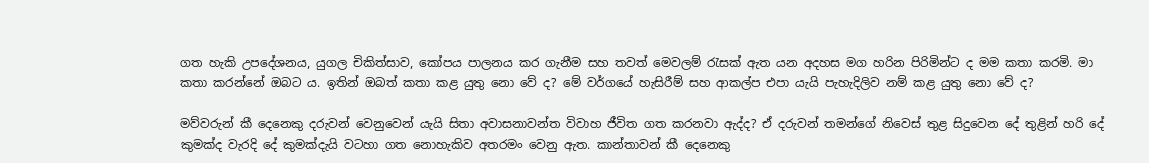ගත හැකි උපදේශනය, යුගල චිකිත්සාව, කෝපය පාලනය කර ගැනීම සහ තවත් මෙවලම් රැසක් ඇත යන අදහස මග හරින පිරිමින්ට ද මම කතා කරමි. මා කතා කරන්නේ ඔබට ය. ඉතින් ඔබත් කතා කළ යුතු නො වේ ද? මේ වර්ගයේ හැසිරීම් සහ ආකල්ප එපා යැයි පැහැදිලිව නම් කළ යුතු නො වේ ද?

මව්වරුන් කී දෙනෙකු දරුවන් වෙනුවෙන් යැයි සිතා අවාසනාවන්ත විවාහ ජීවිත ගත කරනවා ඇද්ද? ඒ දරුවන් තමන්ගේ නිවෙස් තුළ සිදුවෙන දේ තුළින් හරි දේ කුමක්ද වැරදි දේ කුමක්දැයි වටහා ගත නොහැකිව අතරමං වෙනු ඇත. කාන්තාවන් කී දෙනෙකු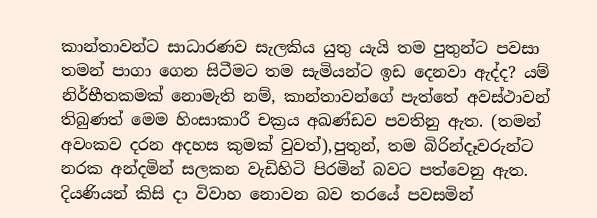කාන්තාවන්ට සාධාරණව සැලකිය යුතු යැයි තම පුතුන්ට පවසා තමන් පාගා ගෙන සිටීමට තම සැමියන්ට ඉඩ දෙනවා ඇද්ද? යම් නිර්භීතකමක් නොමැති නම්, කාන්තාවන්ගේ පැත්තේ අවස්ථාවන් තිබුණත් මෙම හිංසාකාරී චක්‍රය අඛණ්ඩව පවතිනු ඇත. (තමන් අවංකව දරන අදහස කුමක් වුවත්),පුතුන්, තම බිරින්දෑවරුන්ට නරක අන්දමින් සලකන වැඩිහිටි පිරමින් බවට පත්වෙනු ඇත. දියණියන් කිසි දා විවාහ නොවන බව තරයේ පවසමින්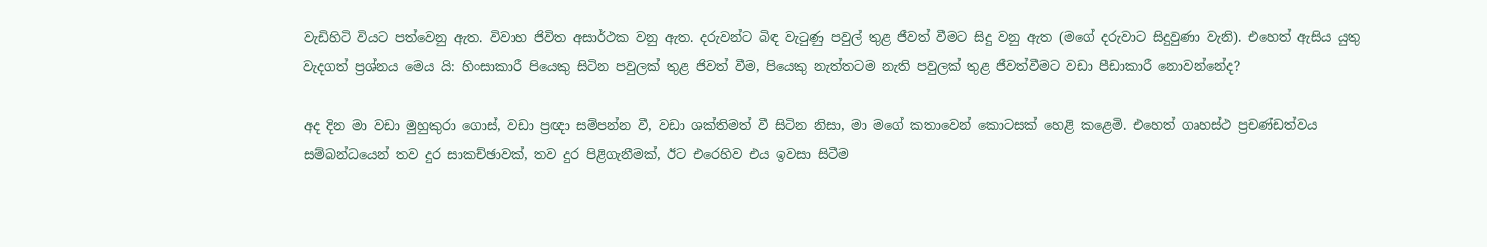වැඩිහිටි වියට පත්වෙනු ඇත. විවාහ ජිවිත අසාර්ථක වනු ඇත. දරුවන්ට බිඳ වැටුණු පවුල් තුළ ජීවත් වීමට සිදු වනු ඇත (මගේ දරුවාට සිදුවුණා වැනි). එහෙත් ඇසිය යුතු වැදගත් ප්‍රශ්නය මෙය යි: හිංසාකාරී පියෙකු සිටින පවුලක් තුළ ජිවත් වීම, පියෙකු නැත්තටම නැති පවුලක් තුළ ජීවත්වීමට වඩා පීඩාකාරී නොවන්නේද?

අද දින මා වඩා මුහුකුරා ගොස්, වඩා ප්‍රඥා සම්පන්න වී, වඩා ශක්තිමත් වී සිටින නිසා, මා මගේ කතාවෙන් කොටසක් හෙළි කළෙමි. එහෙත් ගෘහස්ථ ප්‍රචණ්ඩත්වය සම්බන්ධයෙන් තව දුර සාකච්ඡාවක්, තව දුර පිළිගැනීමක්, ඊට එරෙහිව එය ඉවසා සිටීම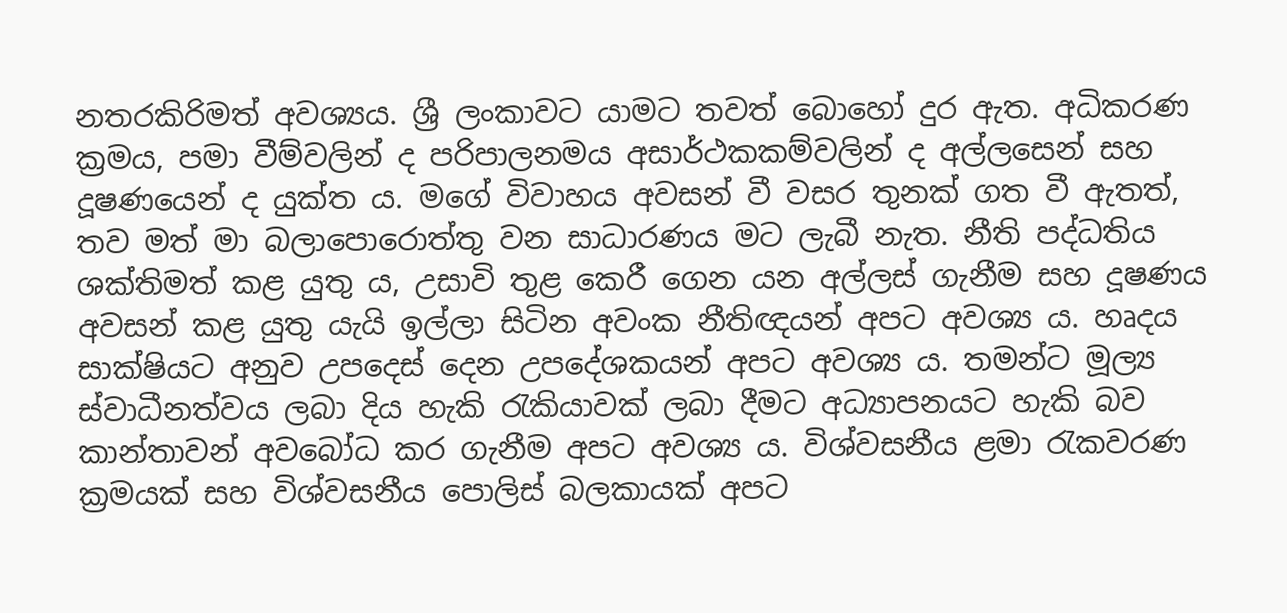නතරකිරිමත් අවශ්‍යය. ශ්‍රී ලංකාවට යාමට තවත් බොහෝ දුර ඇත. අධිකරණ ක්‍රමය, පමා වීම්වලින් ද පරිපාලනමය අසාර්ථකකම්වලින් ද අල්ලසෙන් සහ දූෂණයෙන් ද යුක්ත ය. මගේ විවාහය අවසන් වී වසර තුනක් ගත වී ඇතත්, තව මත් මා බලාපොරොත්තු වන සාධාරණය මට ලැබී නැත. නීති පද්ධතිය ශක්තිමත් කළ යුතු ය, උසාවි තුළ කෙරී ගෙන යන අල්ලස් ගැනීම සහ දූෂණය අවසන් කළ යුතු යැයි ඉල්ලා සිටින අවංක නීතිඥයන් අපට අවශ්‍ය ය. හෘදය සාක්ෂියට අනුව උපදෙස් දෙන උපදේශකයන් අපට අවශ්‍ය ය. තමන්ට මූල්‍ය ස්වාධීනත්වය ලබා දිය හැකි රැකියාවක් ලබා දීමට අධ්‍යාපනයට හැකි බව කාන්තාවන් අවබෝධ කර ගැනීම අපට අවශ්‍ය ය. විශ්වසනීය ළමා රැකවරණ ක්‍රමයක් සහ විශ්වසනීය පොලිස් බලකායක් අපට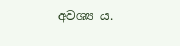අවශ්‍ය ය.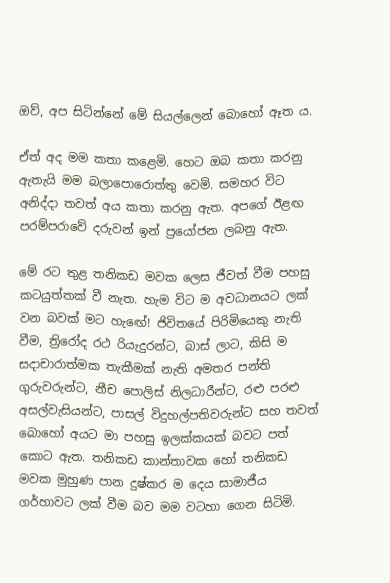ඔව්, අප සිටින්නේ මේ සියල්ලෙන් බොහෝ ඈත ය.

ඒත් අද මම කතා කළෙමි. හෙට ඔබ කතා කරනු ඇතැයි මම බලාපොරොත්තු වෙමි. සමහර විට අනිද්දා තවත් අය කතා කරනු ඇත. අපගේ ඊළඟ පරම්පරාවේ දරුවන් ඉන් ප්‍රයෝජන ලබනු ඇත.

මේ රට තුළ තනිකඩ මවක ලෙස ජීවත් වීම පහසු කටයුත්තක් වී නැත. හැම විට ම අවධානයට ලක් වන බවක් මට හැඟේ! ජිවිතයේ පිරිමියෙකු නැති වීම, ත්‍රිරෝද රථ රියැදුරන්ට, බාස් ලාට, කිසි ම සදාචාරාත්මක තැකීමක් නැති අමතර පන්ති ගුරුවරුන්ට, නීච පොලිස් නිලධාරීන්ට, රළු පරළු අසල්වැසියන්ට, පාසල් විදුහල්පතිවරුන්ට සහ තවත් බොහෝ අයට මා පහසු ඉලක්කයක් බවට පත් කොට ඇත. තනිකඩ කාන්තාවක හෝ තනිකඩ මවක මුහුණ පාන දුෂ්කර ම දෙය සාමාජීය ගර්හාවට ලක් වීම බව මම වටහා ගෙන සිටිමි.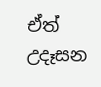ඒත් උදෑසන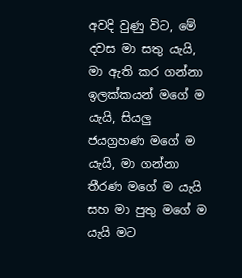අවදි වුණු විට, මේ දවස මා සතු යැයි, මා ඇති කර ගන්නා ඉලක්කයන් මගේ ම යැයි, සියලු ජයග්‍රහණ මගේ ම යැයි, මා ගන්නා තීරණ මගේ ම යැයි සහ මා පුතු මගේ ම යැයි මට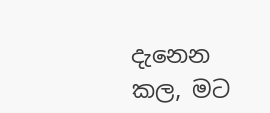දැනෙන කල, මට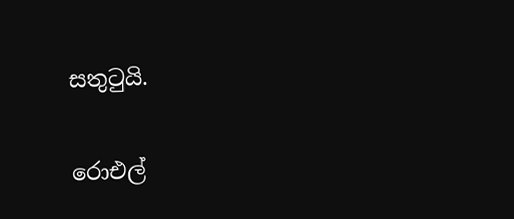සතුටුයි.

රොඑල්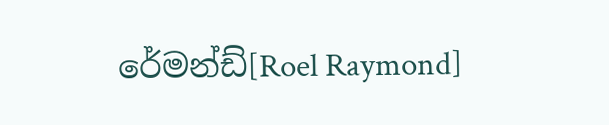රේමන්ඩ්[Roel Raymond]